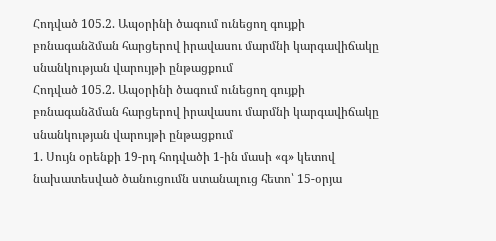Հոդված 105.2. Ապօրինի ծագում ունեցող գույքի բռնագանձման հարցերով իրավասու մարմնի կարգավիճակը սնանկության վարույթի ընթացքում
Հոդված 105.2. Ապօրինի ծագում ունեցող գույքի բռնագանձման հարցերով իրավասու մարմնի կարգավիճակը սնանկության վարույթի ընթացքում
1. Սույն օրենքի 19-րդ հոդվածի 1-ին մասի «գ» կետով նախատեսված ծանուցումն ստանալուց հետո՝ 15-օրյա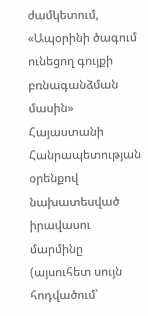ժամկետում, «Ապօրինի ծագում ունեցող գույքի բռնագանձման մասին» Հայաստանի Հանրապետության օրենքով նախատեսված իրավասու մարմինը (այսուհետ սույն հոդվածում՝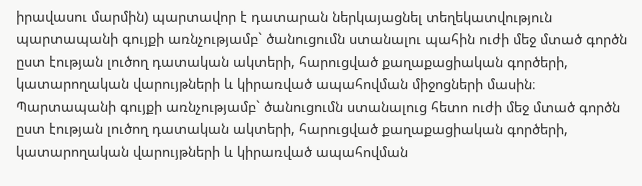իրավասու մարմին) պարտավոր է դատարան ներկայացնել տեղեկատվություն պարտապանի գույքի առնչությամբ` ծանուցումն ստանալու պահին ուժի մեջ մտած գործն ըստ էության լուծող դատական ակտերի, հարուցված քաղաքացիական գործերի, կատարողական վարույթների և կիրառված ապահովման միջոցների մասին։ Պարտապանի գույքի առնչությամբ` ծանուցումն ստանալուց հետո ուժի մեջ մտած գործն ըստ էության լուծող դատական ակտերի, հարուցված քաղաքացիական գործերի, կատարողական վարույթների և կիրառված ապահովման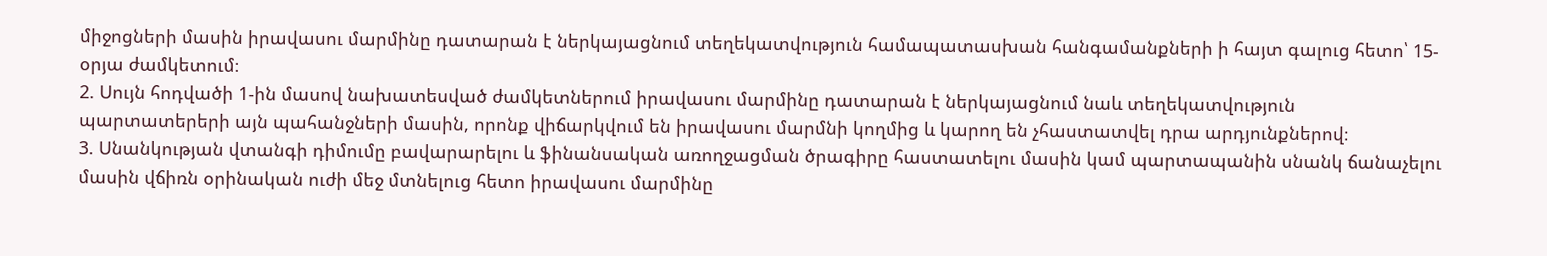միջոցների մասին իրավասու մարմինը դատարան է ներկայացնում տեղեկատվություն համապատասխան հանգամանքների ի հայտ գալուց հետո՝ 15-օրյա ժամկետում։
2. Սույն հոդվածի 1-ին մասով նախատեսված ժամկետներում իրավասու մարմինը դատարան է ներկայացնում նաև տեղեկատվություն պարտատերերի այն պահանջների մասին, որոնք վիճարկվում են իրավասու մարմնի կողմից և կարող են չհաստատվել դրա արդյունքներով։
3. Սնանկության վտանգի դիմումը բավարարելու և ֆինանսական առողջացման ծրագիրը հաստատելու մասին կամ պարտապանին սնանկ ճանաչելու մասին վճիռն օրինական ուժի մեջ մտնելուց հետո իրավասու մարմինը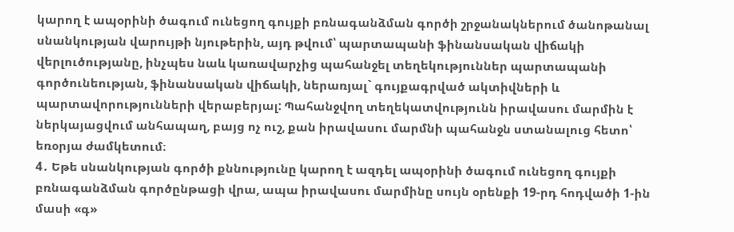կարող է ապօրինի ծագում ունեցող գույքի բռնագանձման գործի շրջանակներում ծանոթանալ սնանկության վարույթի նյութերին, այդ թվում՝ պարտապանի ֆինանսական վիճակի վերլուծությանը, ինչպես նաև կառավարչից պահանջել տեղեկություններ պարտապանի գործունեության, ֆինանսական վիճակի, ներառյալ` գույքագրված ակտիվների և պարտավորությունների վերաբերյալ: Պահանջվող տեղեկատվությունն իրավասու մարմին է ներկայացվում անհապաղ, բայց ոչ ուշ, քան իրավասու մարմնի պահանջն ստանալուց հետո՝ եռօրյա ժամկետում։
4․ Եթե սնանկության գործի քննությունը կարող է ազդել ապօրինի ծագում ունեցող գույքի բռնագանձման գործընթացի վրա, ապա իրավասու մարմինը սույն օրենքի 19-րդ հոդվածի 1-ին մասի «գ»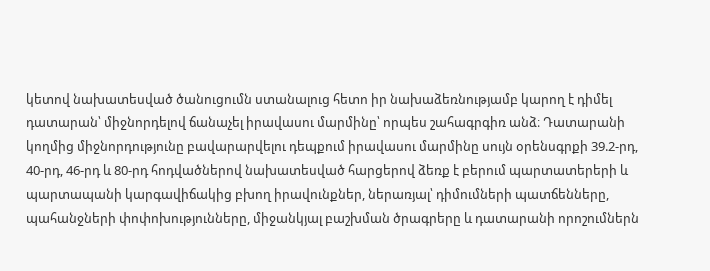կետով նախատեսված ծանուցումն ստանալուց հետո իր նախաձեռնությամբ կարող է դիմել դատարան՝ միջնորդելով ճանաչել իրավասու մարմինը՝ որպես շահագրգիռ անձ։ Դատարանի կողմից միջնորդությունը բավարարվելու դեպքում իրավասու մարմինը սույն օրենսգրքի 39.2-րդ, 40-րդ, 46-րդ և 80-րդ հոդվածներով նախատեսված հարցերով ձեռք է բերում պարտատերերի և պարտապանի կարգավիճակից բխող իրավունքներ, ներառյալ՝ դիմումների պատճենները, պահանջների փոփոխությունները, միջանկյալ բաշխման ծրագրերը և դատարանի որոշումներն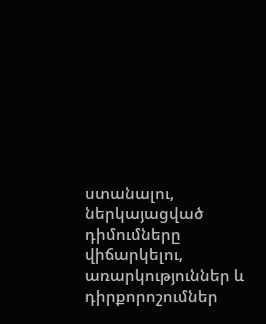ստանալու, ներկայացված դիմումները վիճարկելու, առարկություններ և դիրքորոշումներ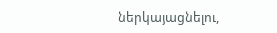ներկայացնելու,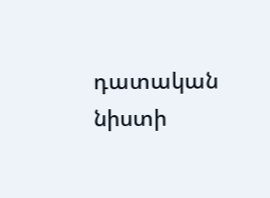դատական նիստի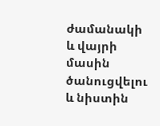ժամանակի և վայրի մասին ծանուցվելու և նիստին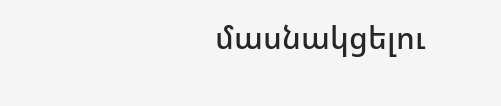մասնակցելու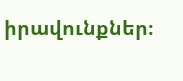իրավունքներ։